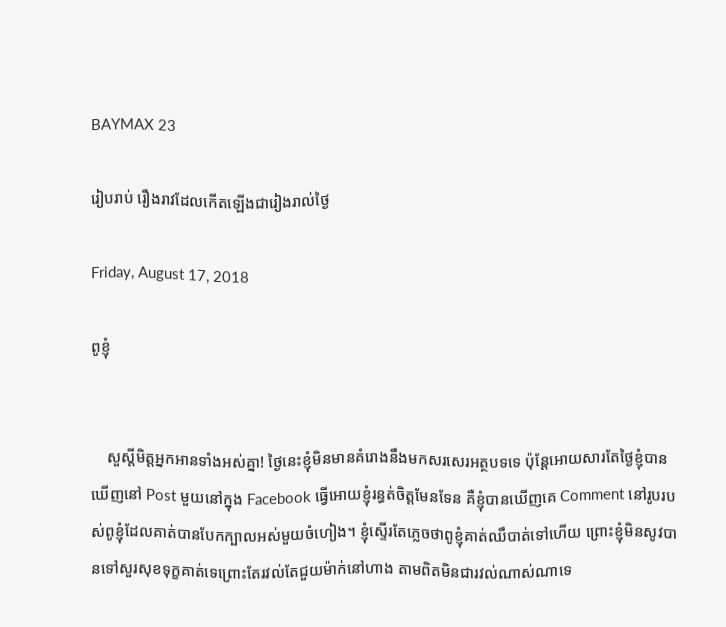BAYMAX 23

រៀបរាប់ រឿងរាវដែលកើតឡើងជារៀងរាល់ថ្ងៃ

Friday, August 17, 2018

ពូខ្ញុំ


    សួស្តីមិត្តអ្នកអានទាំងអស់គ្នា! ថ្ងៃនេះខ្ញុំមិនមានគំរោងនឹងមកសរសេរអត្ថបទទេ ប៉ុន្តែអោយសារតែថ្ងៃខ្ញុំបានឃើញនៅ Post មួយនៅក្នុង Facebook ធ្វើអោយខ្ញុំរន្ធត់ចិត្តមែនទែន គឺខ្ញុំបានឃើញគេ Comment នៅរូបរបស់ពូខ្ញុំដែលគាត់បានបែកក្បាលអស់មួយចំហៀង។ ខ្ញុំស្ទើរតែភ្លេចថាពូខ្ញុំគាត់ឈឹបាត់ទៅហើយ ព្រោះខ្ញុំមិនសូវបានទៅសួរសុខទុក្ខគាត់ទេព្រោះតែរវល់តែជួយម៉ាក់នៅហាង តាមពិតមិនជារវល់ណាស់ណាទេ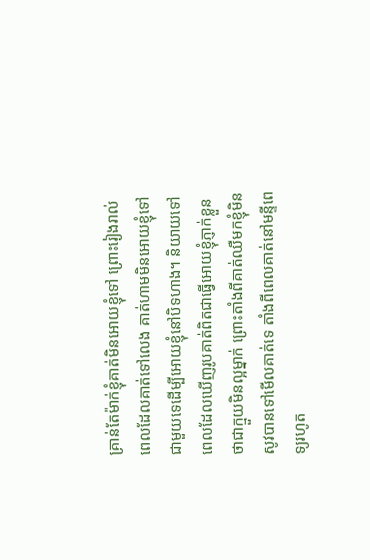គ្រាន់តែម៉ាក់ខ្ញុំគាត់មិនអោយខ្ញុំទៅ ព្រោះរៀងរាល់ពេលដែលគាត់ទៅលេង គាត់ហាមមិនអោយខ្ញុំទៅជាមួយទេដើម្បីអោយខ្ញុំនៅបិទហាង។ និយាយទៅពេលដែលឃើញរូបគាត់ពិតជាធ្វើអោយខ្ញុំភ្ញាក់ខ្លួនថាជាក្មួយមិនល្អម្នាក់ ព្រោះតាំងពីគាត់ឈឺមកខ្ញុំមិនសូវបានទៅមើលគាត់ទេ តាំងពីពេលគាត់នៅមន្ទីពេទ្យរហូត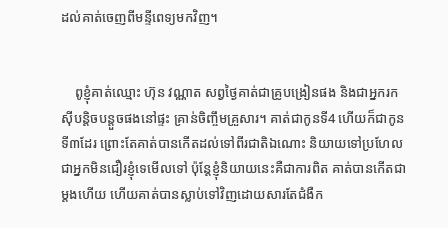ដល់គាត់ចេញពីមន្ទីពេទ្យមកវិញ។


    ពូខ្ញុំគាត់ឈ្មោះ ហ៊ុន វណ្ណាត សព្វថ្ងៃគាត់ជាគ្រូបង្រៀនផង និងជាអ្នករកស៊ីបន្តិចបន្តួចផងនៅផ្ទះ គ្រាន់ចិញ្ចឹមគ្រួសារ។ គាត់ជាកូនទី4 ហើយក៏ជាកូនទី៣ដែរ ព្រោះតែគាត់បានកើតដល់ទៅពីរជាតិឯណោះ និយាយទៅប្រហែលជាអ្នកមិនជឿរខ្ញុំទេមើលទៅ ប៉ុន្តែខ្ញុំនិយាយនេះគឺជាការពិត គាត់បានកើតជាម្តងហើយ ហើយគាត់បានស្លាប់ទៅវិញដោយសារតែជំងឺក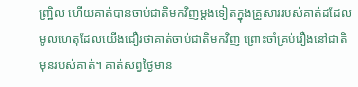ញ្រ្ឋិល ហើយគាត់បានចាប់ជាតិមកវិញម្តងទៀតក្នុងគ្រួសាររបស់គាត់ដដែល មូលហេតុដែលយើងជឿរថាគាត់ចាប់ជាតិមកវិញ ព្រោះចាំគ្រប់រឿងនៅជាតិមុនរបស់គាត់។ គាត់សព្វថ្ងៃមាន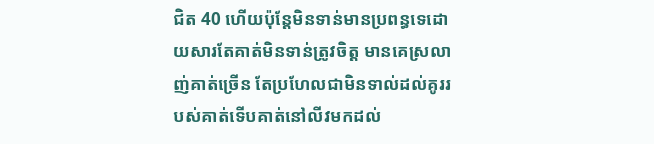ជិត 40 ហើយប៉ុន្តែមិនទាន់មានប្រពន្ធទេដោយសារតែគាត់មិនទាន់ត្រូវចិត្ត មានគេស្រលាញ់គាត់ច្រើន តែប្រហែលជាមិនទាល់ដល់គូររបស់គាត់ទើបគាត់នៅលីវមកដល់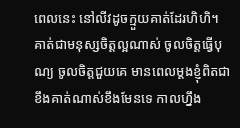ពេលនេះ នៅលីវដូចក្មួយគាត់ដែរហិហិ។ គាត់ជាមនុស្សចិត្តល្អណាស់ ចូលចិត្តធ្វើបុណ្យ ចូលចិត្តជួយគេ មានពេលម្តងខ្ញុំពិតជាខឹងគាត់ណាស់ខឹងមែនទេ កាលហ្នឹង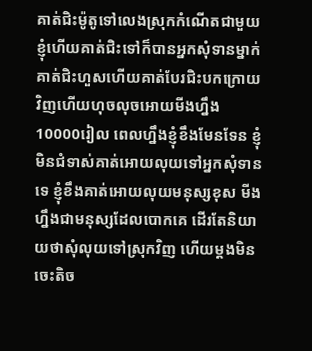គាត់ជិះម៉ូតូទៅលេងស្រុកកំណើតជាមួយខ្ញុំហើយគាត់ជិះទៅក៏បានអ្នកសុំទានម្នាក់ គាត់ជិះហួសហើយគាត់បែរជិះបកក្រោយវិញហើយហុចលុចអោយមីងហ្នឹង10000រៀល ពេលហ្នឹងខ្ញុំខឹងមែនទែន ខ្ញុំមិនជំទាស់គាត់អោយលុយទៅអ្នកសុំទានទេ ខ្ញុំខឹងគាត់អោយលុយមនុស្សខុស មីងហ្នឹងជាមនុស្សដែលបោកគេ ដើរតែនិយាយថាសុំលុយទៅស្រុកវិញ ហើយម្តងមិនចេះតិច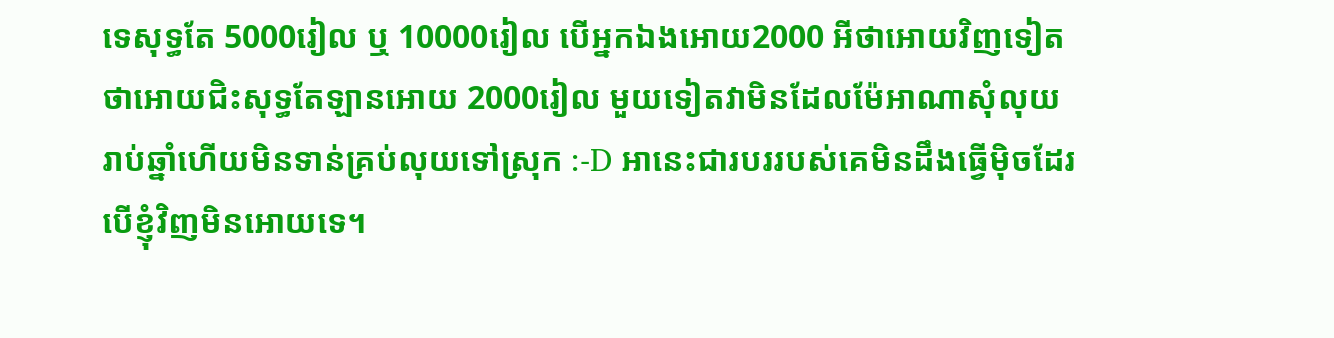ទេសុទ្ធតែ 5000រៀល ឬ 10000រៀល បើអ្នកឯងអោយ2000 អីថាអោយវិញទៀត ថាអោយជិះសុទ្ធតែឡានអោយ 2000រៀល មួយទៀតវាមិនដែលម៉ែអាណាសុំលុយរាប់ឆ្នាំហើយមិនទាន់គ្រប់លុយទៅស្រុក :-D អានេះជារបររបស់គេមិនដឹងធ្វើម៉ិចដែរ បើខ្ញុំវិញមិនអោយទេ។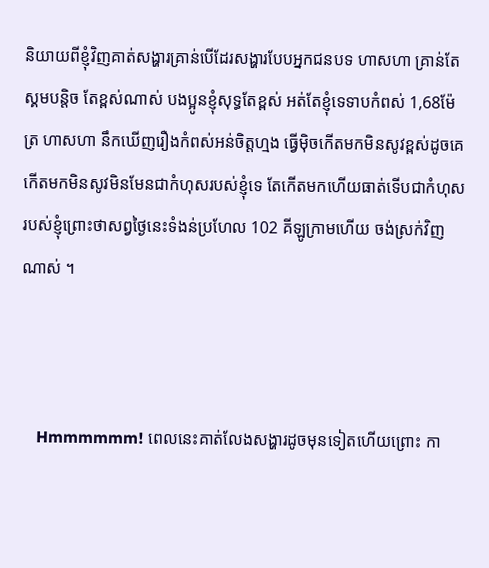និយាយពីខ្ញុំវិញគាត់សង្ហារគ្រាន់បើដែរសង្ហារបែបអ្នកជនបទ ហាសហា គ្រាន់តែស្គមបន្តិច តែខ្ពស់ណាស់ បងប្អូនខ្ញុំសុទ្ធតែខ្ពស់ អត់តែខ្ញុំទេទាបកំពស់ 1,68ម៉ែត្រ ហាសហា នឹកឃើញរឿងកំពស់អន់ចិត្តហ្មង ធ្វើម៉ិចកើតមកមិនសូវខ្ពស់ដូចគេ កើតមកមិនសូវមិនមែនជាកំហុសរបស់ខ្ញុំទេ តែកើតមកហើយធាត់ទើបជាកំហុសរបស់ខ្ញុំព្រោះថាសព្វថ្ងៃនេះទំងន់ប្រហែល 102 គីឡូក្រាមហើយ ចង់ស្រក់វិញណាស់ ។



    Hmmmmmm! ពេលនេះគាត់លែងសង្ហារដូចមុនទៀតហើយព្រោះ កា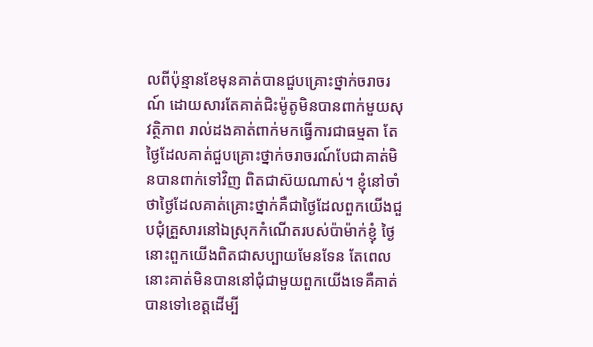លពីប៉ុន្មានខែមុនគាត់បានជួបគ្រោះថ្នាក់ចរាចរណ៍ ដោយសារតែគាត់ជិះម៉ូតូមិនបានពាក់មួយសុវត្ថិភាព រាល់ដងគាត់ពាក់មកធ្វើការជាធម្មតា តែថ្ងៃដែលគាត់ជួបគ្រោះថ្នាក់ចរាចរណ៍បែជាគាត់មិនបានពាក់ទៅវិញ ពិតជាស៊យណាស់។ ខ្ញុំនៅចាំថាថ្ងៃដែលគាត់គ្រោះថ្នាក់គឺជាថ្ងៃដែលពួកយើងជួបជុំគ្រួសារនៅឯស្រុកកំណើតរបស់ប៉ាម៉ាក់ខ្ញុំ ថ្ងៃនោះពួកយើងពិតជាសប្បាយមែនទែន តែពេលនោះគាត់មិនបាននៅជុំជាមួយពួកយើងទេគឺគាត់បានទៅខេត្តដើម្បី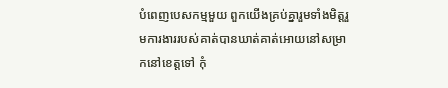បំពេញបេសកម្មមួយ ពួកយើងគ្រប់គ្នារួមទាំងមិត្តរួមការងាររបស់គាត់បានឃាត់គាត់អោយនៅសម្រាកនៅខេត្តទៅ កុំ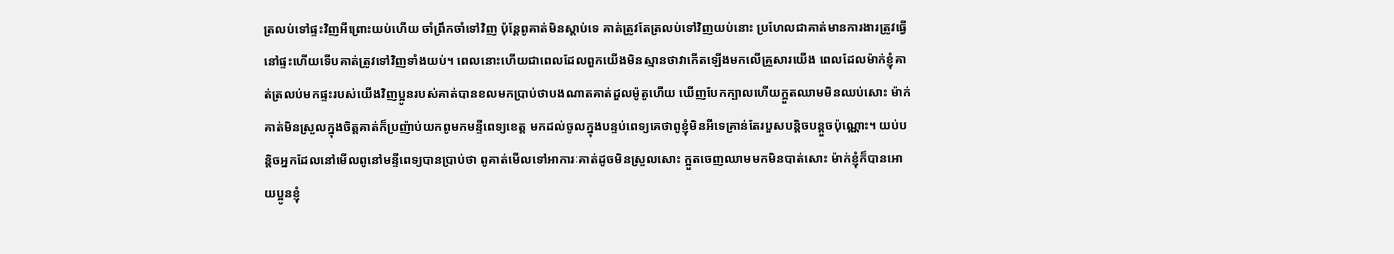ត្រលប់ទៅផ្ទះវិញអីព្រោះយប់ហើយ ចាំព្រឹកចាំទៅវិញ ប៉ុន្តែពូគាត់មិនស្តាប់ទេ គាត់ត្រូវតែត្រលប់ទៅវិញយប់នោះ ប្រហែលជាគាត់មានការងារត្រូវធ្វើនៅផ្ទះហើយទើបគាត់ត្រូវទៅវិញទាំងយប់។ ពេលនោះហើយជាពេលដែលពួកយើងមិនស្មានថាវាកើតឡើងមកលើគ្រួសារយើង ពេលដែលម៉ាក់ខ្ញុំគាត់ត្រលប់មកផ្ទះរបស់យើងវិញប្អូនរបស់គាត់បានខលមកប្រាប់ថាបងណាតគាត់ដួលម៉ូតូហើយ ឃើញបែកក្បាលហើយក្អួតឈាមមិនឈប់សោះ ម៉ាក់គាត់មិនស្រួលក្នុងចិត្តគាត់ក៏ប្រញ៉ាប់យកពូមកមន្ទីពេទ្យខេត្ត មកដល់ចូលក្នុងបន្ទប់ពេទ្យគេថាពូខ្ញុំមិនអីទេគ្រាន់តែរបួសបន្តិចបន្តួចប៉ុណ្ណោះ។ យប់បន្តិចអ្នកដែលនៅមើលពូនៅមន្ទីពេទ្យបានប្រាប់ថា ពូគាត់មើលទៅអាការៈគាត់ដូចមិនស្រួលសោះ ក្អួតចេញឈាមមកមិនបាត់សោះ ម៉ាក់ខ្ញុំក៏បានអោយប្អូនខ្ញុំ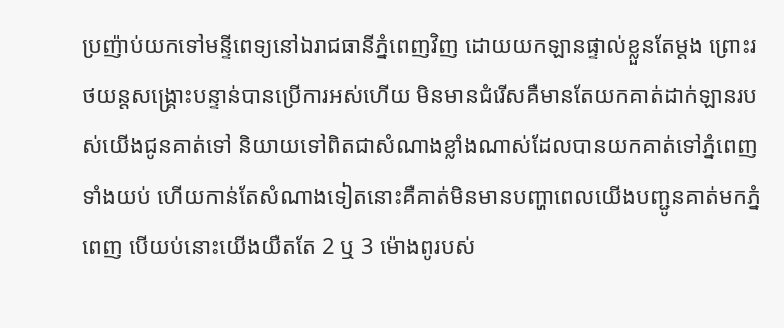ប្រញ៉ាប់យកទៅមន្ទីពេទ្យនៅឯរាជធានីភ្នំពេញវិញ ដោយយកឡានផ្ទាល់ខ្លួនតែម្តង ព្រោះរថយន្តសង្គ្រោះបន្ទាន់បានប្រើការអស់ហើយ មិនមានជំរើសគឺមានតែយកគាត់ដាក់ឡានរបស់យើងជូនគាត់ទៅ និយាយទៅពិតជាសំណាងខ្លាំងណាស់ដែលបានយកគាត់ទៅភ្នំពេញទាំងយប់ ហើយកាន់តែសំណាងទៀតនោះគឺគាត់មិនមានបញ្ហាពេលយើងបញ្ជូនគាត់មកភ្នំពេញ បើយប់នោះយើងយឺតតែ 2 ឬ 3 ម៉ោងពូរបស់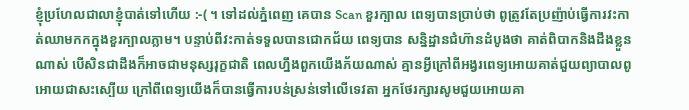ខ្ញុំប្រហែលជាលាខ្ញុំបាត់ទៅហើយ :-( ។ ទៅដល់ភ្នំពេញ គេបាន Scan ខួរក្បាល ពេទ្យបានប្រាប់ថា ពូត្រូវតែប្រញ៉ាប់ធ្វើការវះកាត់ឈាមកកក្នុងខួរក្បាលភ្លាម។ បន្ទាប់ពីវះកាត់ទទួលបានជោកជ័យ ពេទ្យបាន សន្និដ្ឋានជំហ៊ានដំបូងថា គាត់ពិបាកនិងដឹងខ្លួនណាស់ បើសិនជាដឹងក៏អាចជាមនុស្សរុក្ខជាតិ ពេលហ្នឹងពួកយើងភ័យណាស់ គ្មានអ្វីក្រៅពីអង្វរពេទ្យអោយគាត់ជួយព្យាបាលពូអោយជាសះស្បើយ ក្រៅពីពេទ្យយើងក៏បានធ្វើការបន់ស្រន់ទៅលើទេវតា អ្នកថែរក្សារសូមជួយអោយគា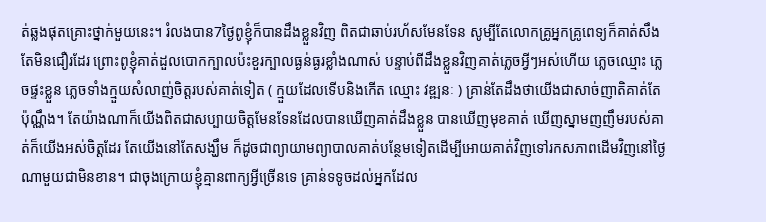ត់ឆ្លងផុតគ្រោះថ្នាក់មួយនេះ។ រំលងបាន7ថ្ងៃពូខ្ញុំក៏បានដឹងខ្លួនវិញ ពិតជាឆាប់រហ័សមែនទែន សូម្បីតែលោកគ្រូអ្នកគ្រូពេទ្យក៏គាត់សឹងតែមិនជឿរដែរ ព្រោះពូខ្ញុំគាត់ដួលបោកក្បាលប៉ះខួរក្បាលធ្ងន់ធ្ងរខ្លាំងណាស់ បន្ទាប់ពីដឹងខ្លួនវិញគាត់ភ្លេចអ្វីៗអស់ហើយ ភ្លេចឈ្មោះ ភ្លេចផ្ទះខ្លួន ភ្លេចទាំងក្មួយសំលាញ់ចិត្តរបស់គាត់ទៀត ( ក្មួយដែលទើបនិងកើត ឈ្មោះ វឌ្ឍនៈ ) គ្រាន់តែដឹងថាយើងជាសាច់ញាតិគាត់តែប៉ុណ្ណឹង។ តែយ៉ាងណាក៏យើងពិតជាសប្បាយចិត្តមែនទែនដែលបានឃើញគាត់ដឹងខ្លួន បានឃើញមុខគាត់ ឃើញស្នាមញញឹមរបស់គាត់ក៏យើងអស់ចិត្តដែរ តែយើងនៅតែសង្ឃឹម ក៏ដូចជាព្យាយាមព្យាបាលគាត់បន្ថែមទៀតដើម្បីអោយគាត់វិញទៅរកសភាពដើមវិញនៅថ្ងៃណាមួយជាមិនខាន។ ជាចុងក្រោយខ្ញុំគ្មានពាក្យអ្វីច្រើនទេ គ្រាន់ទទូចដល់អ្នកដែល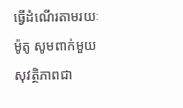ធ្វើដំណើរតាមរយៈម៉ូតូ សូមពាក់មួយសុវត្ថិភាពជា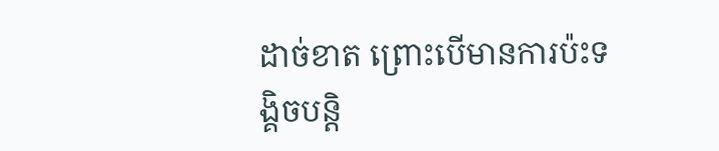ដាច់ខាត ព្រោះបើមានការប៉ះទង្គិចបន្តិ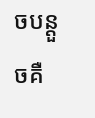ចបន្តួចគឺ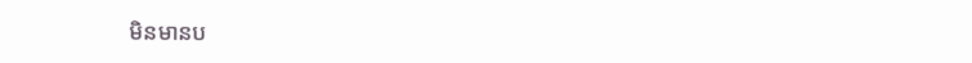មិនមានប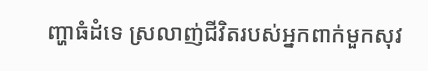ញ្ហាធំដំទេ ស្រលាញ់ជីវិតរបស់អ្នកពាក់មួកសុវ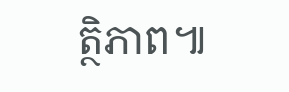ត្ថិភាព៕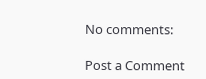No comments:

Post a Comment